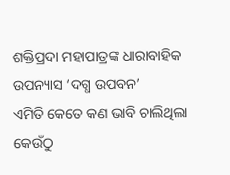ଶକ୍ତିପ୍ରଦା ମହାପାତ୍ରଙ୍କ ଧାରାବାହିକ ଉପନ୍ୟାସ ‘ଦଗ୍ଧ ଉପବନ’
ଏମିତି କେତେ କଣ ଭାବି ଚାଲିଥିଲା କେଉଁଠୁ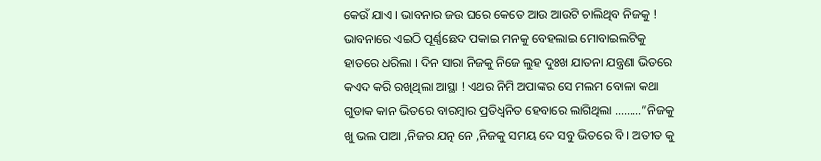କେଉଁ ଯାଏ । ଭାବନାର ଜଉ ଘରେ କେତେ ଆଉ ଆଉଟି ଚାଲିଥିବ ନିଜକୁ ! ଭାବନାରେ ଏଇଠି ପୂର୍ଣ୍ଣଛେଦ ପକାଇ ମନକୁ ବେହଲାଇ ମୋବାଇଲଟିକୁ ହାତରେ ଧରିଲା । ଦିନ ସାରା ନିଜକୁ ନିଜେ ଲୁହ ଦୁଃଖ ଯାତନା ଯନ୍ତ୍ରଣା ଭିତରେ କଏଦ କରି ରଖିଥିଲା ଆସ୍ଥା ! ଏଥର ନିମି ଅପାଙ୍କର ସେ ମଲମ ବୋଳା କଥା ଗୁଡାକ କାନ ଭିତରେ ବାରମ୍ବାର ପ୍ରତିଧ୍ଵନିତ ହେବାରେ ଲାଗିଥିଲା ………”ନିଜକୁ ଖୁ ଭଲ ପାଆ ,ନିଜର ଯତ୍ନ ନେ ,ନିଜକୁ ସମୟ ଦେ ସବୁ ଭିତରେ ବି । ଅତୀତ କୁ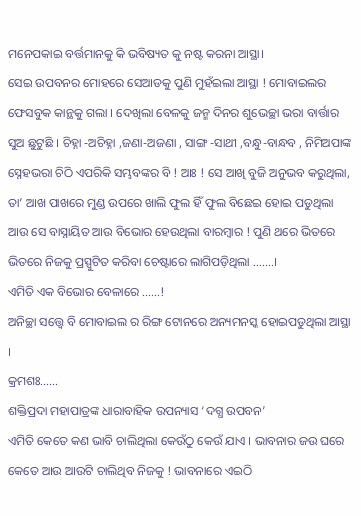ମନେପକାଇ ବର୍ତ୍ତମାନକୁ କି ଭବିଷ୍ୟତ କୁ ନଷ୍ଟ କରନା ଆସ୍ଥା।
ସେଇ ଉପବନର ମୋହରେ ସେଆଡକୁ ପୁଣି ମୁହଁଇଲା ଆସ୍ଥା ! ମୋବାଇଲର ଫେସବୁକ କାନ୍ଥକୁ ଗଲା । ଦେଖିଲା ବେଳକୁ ଜନ୍ମ ଦିନର ଶୁଭେଚ୍ଛା ଭରା ବାର୍ତ୍ତାର ସୁଅ ଛୁଟୁଛି । ଚିହ୍ନା -ଅଚିହ୍ନା ,ଜଣା-ଅଜଣା , ସାଙ୍ଗ -ସାଥୀ ,ବନ୍ଧୁ-ବାନ୍ଧବ , ନିମିଅପାଙ୍କ ସ୍ନେହଭରା ଚିଠି ଏପରିକି ସମ୍ଭବଙ୍କର ବି ! ଆଃ ! ସେ ଆଖି ବୁଜି ଅନୁଭବ କରୁଥିଲା, ତା’ ଆଖ ପାଖରେ ମୁଣ୍ଡ ଉପରେ ଖାଲି ଫୁଲ ହିଁ ଫୁଲ ବିଛେଇ ହୋଇ ପଡୁଥିଲା ଆଉ ସେ ବାସ୍ନାୟିତ ଆଉ ବିଭୋର ହେଉଥିଲା ବାରମ୍ବାର ! ପୁଣି ଥରେ ଭିତରେ ଭିତରେ ନିଜକୁ ପ୍ରସ୍ପୁଟିତ କରିବା ଚେଷ୍ଟାରେ ଲାଗିପଡ଼ିଥିଲା …….।
ଏମିତି ଏକ ବିଭୋର ବେଳାରେ ……!
ଅନିଚ୍ଛା ସତ୍ତ୍ୱେ ବି ମୋବାଇଲ ର ରିଙ୍ଗ ଟୋନରେ ଅନ୍ୟମନସ୍କ ହୋଇପଡୁଥିଲା ଆସ୍ଥା ।
କ୍ରମଶଃ……
ଶକ୍ତିପ୍ରଦା ମହାପାତ୍ରଙ୍କ ଧାରାବାହିକ ଉପନ୍ୟାସ ‘ଦଗ୍ଧ ଉପବନ’
ଏମିତି କେତେ କଣ ଭାବି ଚାଲିଥିଲା କେଉଁଠୁ କେଉଁ ଯାଏ । ଭାବନାର ଜଉ ଘରେ କେତେ ଆଉ ଆଉଟି ଚାଲିଥିବ ନିଜକୁ ! ଭାବନାରେ ଏଇଠି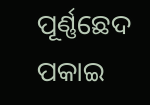ପୂର୍ଣ୍ଣଛେଦ ପକାଇ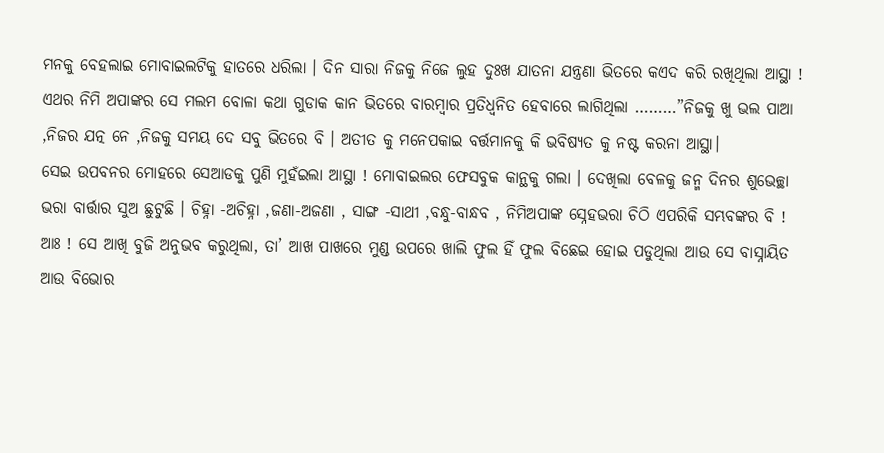ମନକୁ ବେହଲାଇ ମୋବାଇଲଟିକୁ ହାତରେ ଧରିଲା । ଦିନ ସାରା ନିଜକୁ ନିଜେ ଲୁହ ଦୁଃଖ ଯାତନା ଯନ୍ତ୍ରଣା ଭିତରେ କଏଦ କରି ରଖିଥିଲା ଆସ୍ଥା ! ଏଥର ନିମି ଅପାଙ୍କର ସେ ମଲମ ବୋଳା କଥା ଗୁଡାକ କାନ ଭିତରେ ବାରମ୍ବାର ପ୍ରତିଧ୍ଵନିତ ହେବାରେ ଲାଗିଥିଲା ………”ନିଜକୁ ଖୁ ଭଲ ପାଆ ,ନିଜର ଯତ୍ନ ନେ ,ନିଜକୁ ସମୟ ଦେ ସବୁ ଭିତରେ ବି । ଅତୀତ କୁ ମନେପକାଇ ବର୍ତ୍ତମାନକୁ କି ଭବିଷ୍ୟତ କୁ ନଷ୍ଟ କରନା ଆସ୍ଥା।
ସେଇ ଉପବନର ମୋହରେ ସେଆଡକୁ ପୁଣି ମୁହଁଇଲା ଆସ୍ଥା ! ମୋବାଇଲର ଫେସବୁକ କାନ୍ଥକୁ ଗଲା । ଦେଖିଲା ବେଳକୁ ଜନ୍ମ ଦିନର ଶୁଭେଚ୍ଛା ଭରା ବାର୍ତ୍ତାର ସୁଅ ଛୁଟୁଛି । ଚିହ୍ନା -ଅଚିହ୍ନା ,ଜଣା-ଅଜଣା , ସାଙ୍ଗ -ସାଥୀ ,ବନ୍ଧୁ-ବାନ୍ଧବ , ନିମିଅପାଙ୍କ ସ୍ନେହଭରା ଚିଠି ଏପରିକି ସମ୍ଭବଙ୍କର ବି ! ଆଃ ! ସେ ଆଖି ବୁଜି ଅନୁଭବ କରୁଥିଲା, ତା’ ଆଖ ପାଖରେ ମୁଣ୍ଡ ଉପରେ ଖାଲି ଫୁଲ ହିଁ ଫୁଲ ବିଛେଇ ହୋଇ ପଡୁଥିଲା ଆଉ ସେ ବାସ୍ନାୟିତ ଆଉ ବିଭୋର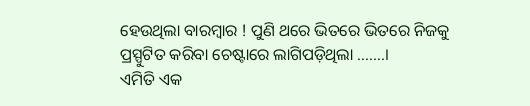ହେଉଥିଲା ବାରମ୍ବାର ! ପୁଣି ଥରେ ଭିତରେ ଭିତରେ ନିଜକୁ ପ୍ରସ୍ପୁଟିତ କରିବା ଚେଷ୍ଟାରେ ଲାଗିପଡ଼ିଥିଲା …….।
ଏମିତି ଏକ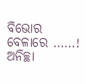ବିଭୋର ବେଳାରେ ……!
ଅନିଚ୍ଛା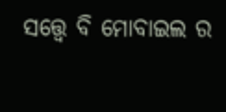ସତ୍ତ୍ୱେ ବି ମୋବାଇଲ ର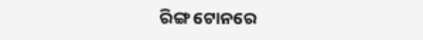ରିଙ୍ଗ ଟୋନରେ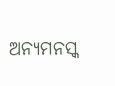ଅନ୍ୟମନସ୍କ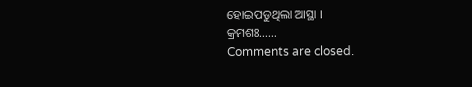ହୋଇପଡୁଥିଲା ଆସ୍ଥା ।
କ୍ରମଶଃ……
Comments are closed.